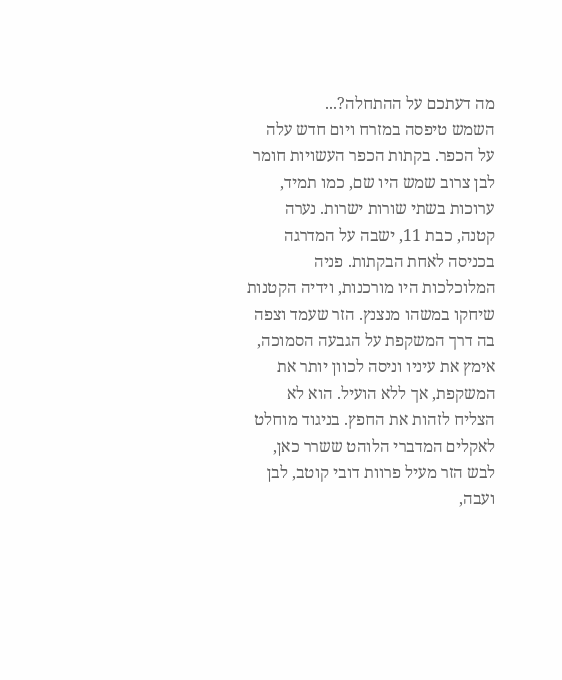מה דעתכם על ההתחלה?...
השמש טיפסה במזרח ויום חדש עלה על הכפר. בקתות הכפר העשויות חומר לבן צרוב שמש היו שם, כמו תמיד, ערוכות בשתי שורות ישרות. נערה קטנה, כבת 11, ישבה על המדרגה בכניסה לאחת הבקתות. פניה המלוכלכות היו מורכנות, וידיה הקטנות שיחקו במשהו מנצנץ. הזר שעמד וצפה בה דרך המשקפת על הגבעה הסמוכה, אימץ את עיניו וניסה לכוון יותר את המשקפת, אך ללא הועיל. הוא לא הצליח לזהות את החפץ. בניגוד מוחלט לאקלים המדברי הלוהט ששרר כאן, לבש הזר מעיל פרוות דובי קוטב, לבן ועבה,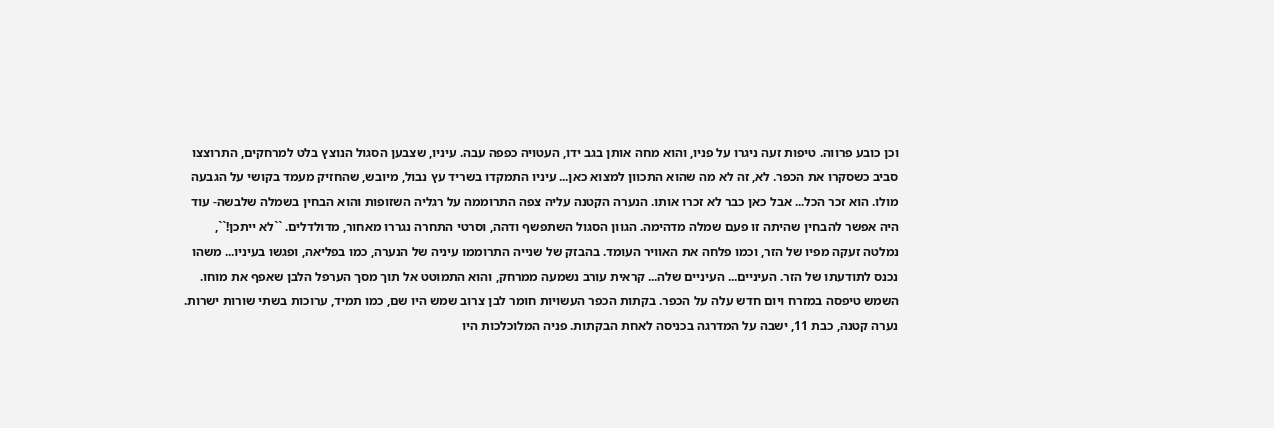וכן כובע פרווה. טיפות זעה ניגרו על פניו, והוא מחה אותן בגב ידו, העטויה כפפה עבה. עיניו, שצבען הסגול הנוצץ בלט למרחקים, התרוצצו סביב כשסקרו את הכפר. לא, זה לא מה שהוא התכוון למצוא כאן... עיניו התמקדו בשריד עץ נבול, מיובש, שהחזיק מעמד בקושי על הגבעה מולו. הוא זכר הכל... אבל כאן כבר לא זכרו אותו. הנערה הקטנה עליה צפה התרוממה על רגליה השזופות והוא הבחין בשמלה שלבשה- עוד היה אפשר להבחין שהיתה זו פעם שמלה מדהימה. הגוון הסגול השתפשף ודהה, וסרטי התחרה נגררו מאחור, מדולדלים. ``לא ייתכן!``, נמלטה זעקה מפיו של הזר, וכמו פלחה את האוויר העומד. בהבזק של שנייה התרוממו עיניה של הנערה, כמו בפליאה, ופגשו בעיניו... משהו נכנס לתודעתו של הזר. העיניים... העיניים שלה... קראית עורב נשמעה ממרחק, והוא התמוטט אל תוך מסך הערפל הלבן שאפף את מוחו.
השמש טיפסה במזרח ויום חדש עלה על הכפר. בקתות הכפר העשויות חומר לבן צרוב שמש היו שם, כמו תמיד, ערוכות בשתי שורות ישרות. נערה קטנה, כבת 11, ישבה על המדרגה בכניסה לאחת הבקתות. פניה המלוכלכות היו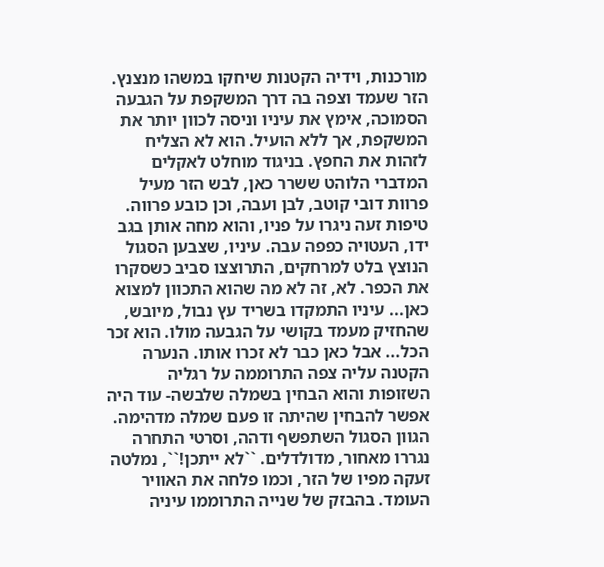מורכנות, וידיה הקטנות שיחקו במשהו מנצנץ. הזר שעמד וצפה בה דרך המשקפת על הגבעה הסמוכה, אימץ את עיניו וניסה לכוון יותר את המשקפת, אך ללא הועיל. הוא לא הצליח לזהות את החפץ. בניגוד מוחלט לאקלים המדברי הלוהט ששרר כאן, לבש הזר מעיל פרוות דובי קוטב, לבן ועבה, וכן כובע פרווה. טיפות זעה ניגרו על פניו, והוא מחה אותן בגב ידו, העטויה כפפה עבה. עיניו, שצבען הסגול הנוצץ בלט למרחקים, התרוצצו סביב כשסקרו את הכפר. לא, זה לא מה שהוא התכוון למצוא כאן... עיניו התמקדו בשריד עץ נבול, מיובש, שהחזיק מעמד בקושי על הגבעה מולו. הוא זכר הכל... אבל כאן כבר לא זכרו אותו. הנערה הקטנה עליה צפה התרוממה על רגליה השזופות והוא הבחין בשמלה שלבשה- עוד היה אפשר להבחין שהיתה זו פעם שמלה מדהימה. הגוון הסגול השתפשף ודהה, וסרטי התחרה נגררו מאחור, מדולדלים. ``לא ייתכן!``, נמלטה זעקה מפיו של הזר, וכמו פלחה את האוויר העומד. בהבזק של שנייה התרוממו עיניה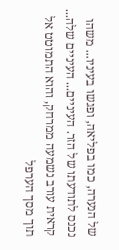של הנערה, כמו בפליאה, ופגשו בעיניו... משהו נכנס לתודעתו של הזר. העיניים... העיניים שלה... קראית עורב נשמעה ממרחק, והוא התמוטט אל תוך מסך הערפל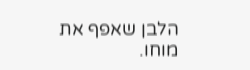הלבן שאפף את מוחו.